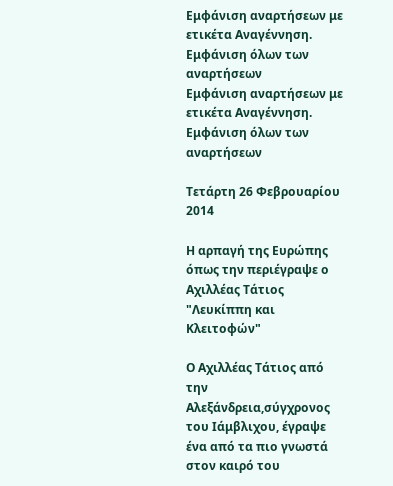Εμφάνιση αναρτήσεων με ετικέτα Αναγέννηση. Εμφάνιση όλων των αναρτήσεων
Εμφάνιση αναρτήσεων με ετικέτα Αναγέννηση. Εμφάνιση όλων των αναρτήσεων

Τετάρτη 26 Φεβρουαρίου 2014

Η αρπαγή της Ευρώπης όπως την περιέγραψε ο Αχιλλέας Τάτιος "Λευκίππη και Κλειτοφών"

Ο Αχιλλέας Τάτιος από την Αλεξάνδρεια,σύγχρονος του Ιάμβλιχου, έγραψε ένα από τα πιο γνωστά στον καιρό του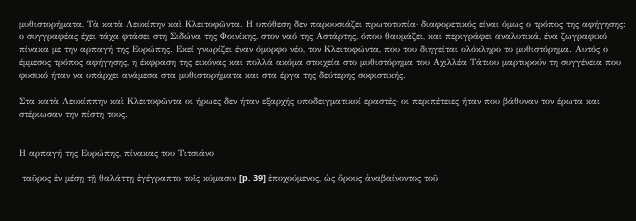μυθιστορήματα, Τὰ κατὰ Λευκίπην καὶ Κλειτοφῶντα. Η υπόθεση δεν παρουσιάζει πρωτοτυπία· διαφορετικός είναι όμως ο τρόπος της αφήγησης: ο συγγραφέας έχει τάχα φτάσει στη Σιδώνα της Φοινίκης, στον ναό της Αστάρτης, όπου θαυμάζει, και περιγράφει αναλυτικά, ένα ζωγραφικό πίνακα με την αρπαγή της Ευρώπης. Εκεί γνωρίζει έναν όμορφο νέο, τον Κλειτοφώντα, που του διηγείται ολόκληρο το μυθιστόρημα. Αυτός ο έμμεσος τρόπος αφήγησης, η έκφραση της εικόνας και πολλά ακόμα στοιχεία στο μυθιστόρημα του Αχιλλέα Τάτιου μαρτυρούν τη συγγένεια που φυσικό ήταν να υπάρχει ανάμεσα στα μυθιστορήματα και στα έργα της δεύτερης σοφιστικής.

Στα κατὰ Λευκίππην καὶ Κλειτοφῶντα οι ήρωες δεν ήταν εξαρχής υποδειγματικοί εραστές· οι περιπέτειες ήταν που βάθυναν τον έρωτα και στέριωσαν την πίστη τους.


Η αρπαγή της Ευρώπης, πίνακας του Τιτσιάνο

 ταῦρος ἐν μέσῃ τῇ θαλάττῃ ἐγέγραπτο τοῖς κύμασιν [p. 39] ἐποχούμενος, ὡς ὄρους ἀναβαίνοντος τοῦ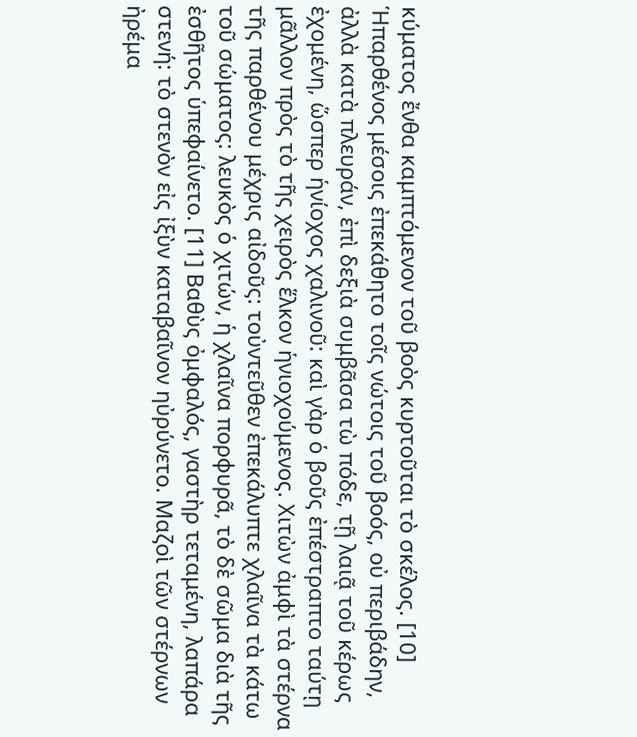κύματος ἔνθα καμπτόμενον τοῦ βοὸς κυρτοῦται τὸ σκέλος. [10] Ἡπαρθένος μέσοις ἐπεκάθητο τοῖς νώτοις τοῦ βοός, οὐ περιβάδην, ἀλλὰ κατὰ πλευράν, ἐπὶ δεξιὰ συμβᾶσα τὼ πόδε, τῇ λαιᾷ τοῦ κέρως ἐχομένη, ὥσπερ ἡνίοχος χαλινοῦ: καὶ γὰρ ὁ βοῦς ἐπέστραπτο ταύτῃ μᾶλλον πρὸς τὸ τῆς χειρὸς ἕλκον ἡνιοχούμενος. Χιτὼν ἀμφὶ τὰ στέρνα τῆς παρθένου μέχρις αἰδοῦς: τοὐντεῦθεν ἐπεκάλυπτε χλαῖνα τὰ κάτω τοῦ σώματος: λευκὸς ὁ χιτών, ἡ χλαῖνα πορφυρᾶ, τὸ δὲ σῶμα διὰ τῆς ἐσθῆτος ὑπεφαίνετο. [11] Βαθὺς ὀμφαλός, γαστὴρ τεταμένη, λαπάρα στενή: τὸ στενὸν εἰς ἰξὺν καταβαῖνον ηὐρύνετο. Μαζοὶ τῶν στέρνων ἠρέμα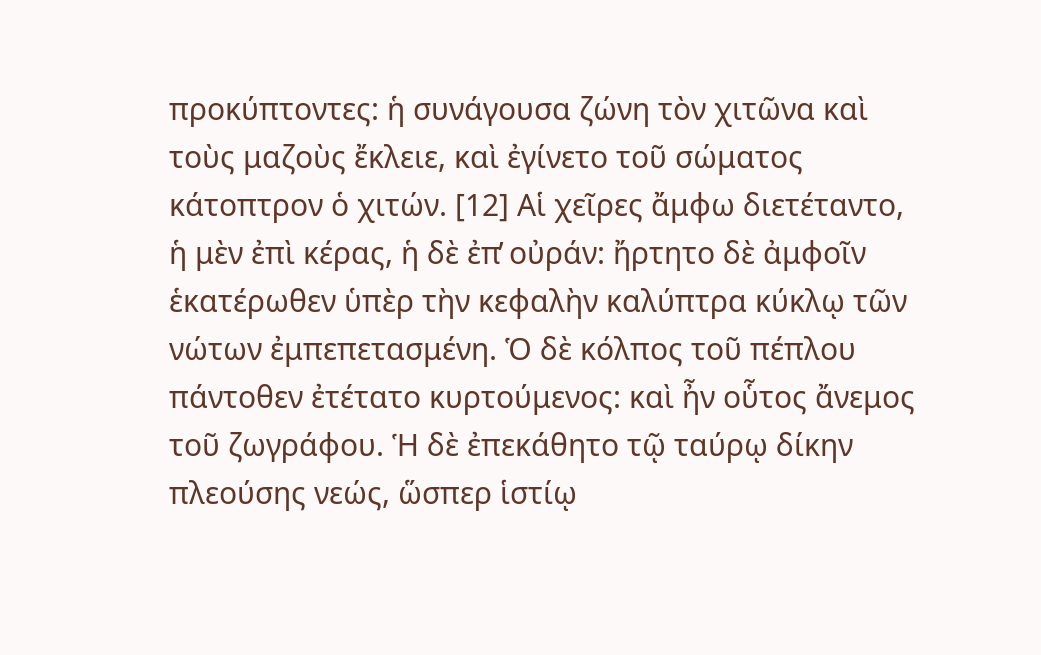προκύπτοντες: ἡ συνάγουσα ζώνη τὸν χιτῶνα καὶ τοὺς μαζοὺς ἔκλειε, καὶ ἐγίνετο τοῦ σώματος κάτοπτρον ὁ χιτών. [12] Αἱ χεῖρες ἄμφω διετέταντο, ἡ μὲν ἐπὶ κέρας, ἡ δὲ ἐπ̓ οὐράν: ἤρτητο δὲ ἀμφοῖν ἑκατέρωθεν ὑπὲρ τὴν κεφαλὴν καλύπτρα κύκλῳ τῶν νώτων ἐμπεπετασμένη. Ὁ δὲ κόλπος τοῦ πέπλου πάντοθεν ἐτέτατο κυρτούμενος: καὶ ἦν οὗτος ἄνεμος τοῦ ζωγράφου. Ἡ δὲ ἐπεκάθητο τῷ ταύρῳ δίκην πλεούσης νεώς, ὥσπερ ἱστίῳ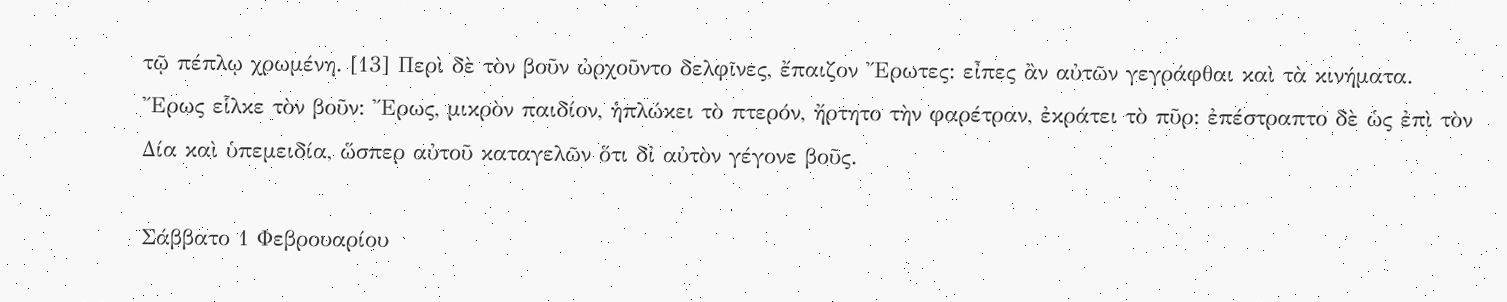τῷ πέπλῳ χρωμένη. [13] Περὶ δὲ τὸν βοῦν ὠρχοῦντο δελφῖνες, ἔπαιζον Ἔρωτες: εἶπες ἂν αὐτῶν γεγράφθαι καὶ τὰ κινήματα. Ἔρως εἷλκε τὸν βοῦν: Ἔρως, μικρὸν παιδίον, ἡπλώκει τὸ πτερόν, ἤρτητο τὴν φαρέτραν, ἐκράτει τὸ πῦρ: ἐπέστραπτο δὲ ὡς ἐπὶ τὸν Δία καὶ ὑπεμειδία, ὥσπερ αὐτοῦ καταγελῶν ὅτι δἰ αὐτὸν γέγονε βοῦς.

Σάββατο 1 Φεβρουαρίου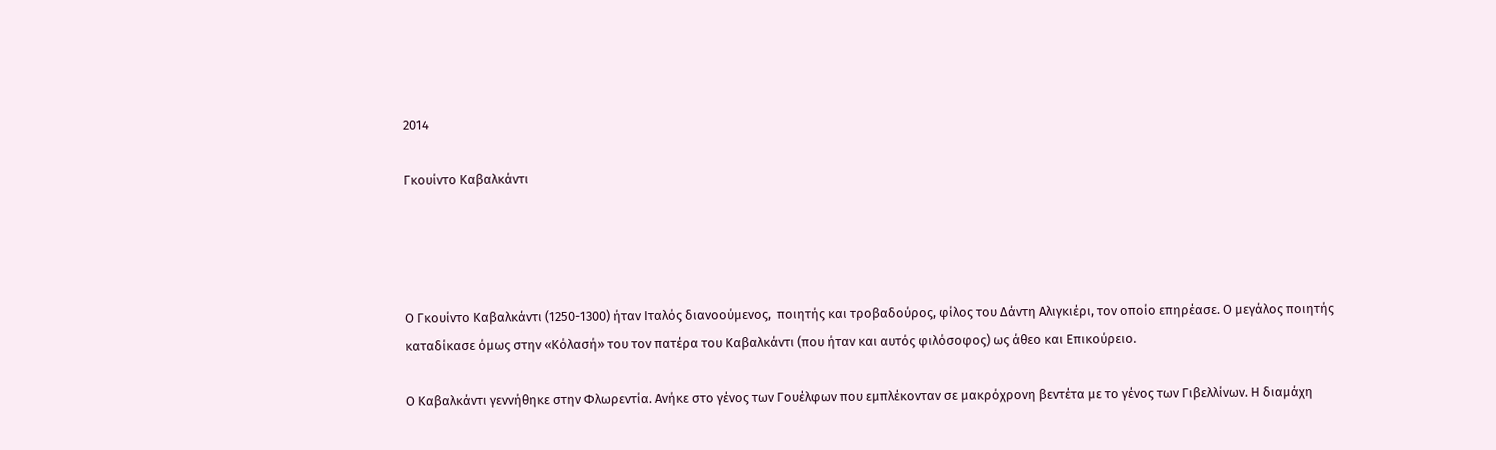2014

Γκουίντο Καβαλκάντι




Ο Γκουίντο Καβαλκάντι (1250-1300) ήταν Ιταλός διανοούμενος,  ποιητής και τροβαδούρος, φίλος του Δάντη Αλιγκιέρι, τον οποίο επηρέασε. Ο μεγάλος ποιητής καταδίκασε όμως στην «Κόλασή» του τον πατέρα του Καβαλκάντι (που ήταν και αυτός φιλόσοφος) ως άθεο και Επικούρειο.

Ο Καβαλκάντι γεννήθηκε στην Φλωρεντία. Ανήκε στο γένος των Γουέλφων που εμπλέκονταν σε μακρόχρονη βεντέτα με το γένος των Γιβελλίνων. Η διαμάχη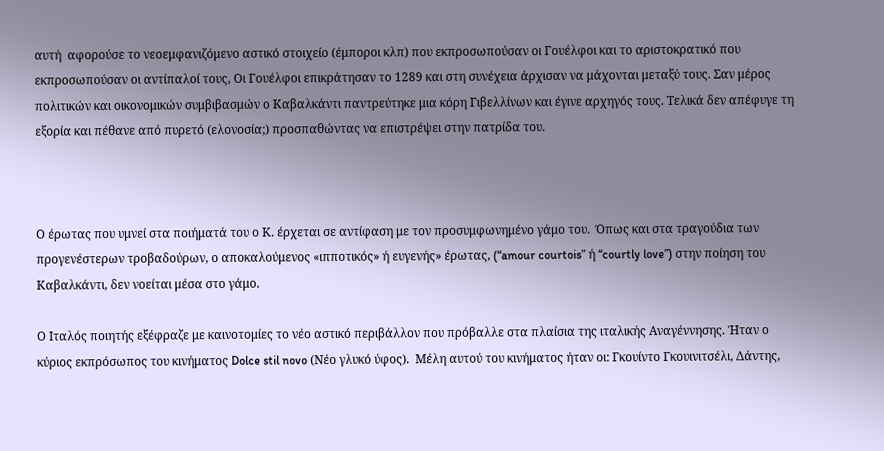αυτή  αφορούσε το νεοεμφανιζόμενο αστικό στοιχείο (έμποροι κλπ) που εκπροσωπούσαν οι Γουέλφοι και το αριστοκρατικό που εκπροσωπούσαν οι αντίπαλοί τους, Οι Γουέλφοι επικράτησαν το 1289 και στη συνέχεια άρχισαν να μάχονται μεταξύ τους. Σαν μέρος πολιτικών και οικονομικών συμβιβασμών ο Καβαλκάντι παντρεύτηκε μια κόρη Γιβελλίνων και έγινε αρχηγός τους. Τελικά δεν απέφυγε τη εξορία και πέθανε από πυρετό (ελονοσία;) προσπαθώντας να επιστρέψει στην πατρίδα του.



Ο έρωτας που υμνεί στα ποιήματά του ο Κ. έρχεται σε αντίφαση με τον προσυμφωνημένο γάμο του.  Όπως και στα τραγούδια των προγενέστερων τροβαδούρων, ο αποκαλούμενος «ιπποτικός» ή ευγενής» έρωτας, (“amour courtois” ή “courtly love”) στην ποίηση του Καβαλκάντι, δεν νοείται μέσα στο γάμο.

Ο Ιταλός ποιητής εξέφραζε με καινοτομίες το νέο αστικό περιβάλλον που πρόβαλλε στα πλαίσια της ιταλικής Αναγέννησης. Ήταν ο κύριος εκπρόσωπος του κινήματος Dolce stil novo (Νέο γλυκό ύφος).  Μέλη αυτού του κινήματος ήταν οι: Γκουίντο Γκουινιτσέλι, Δάντης,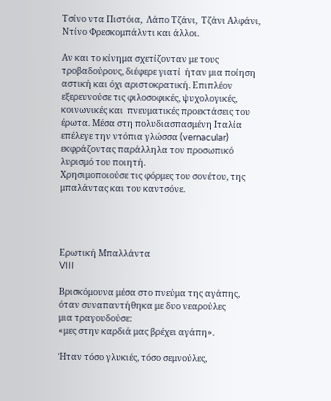Τσίνο ντα Πιστόια,  Λάπο Τζάνι,  Τζάνι Αλφάνι,  Ντίνο Φρεσκομπάλντι και άλλοι.

Αν και το κίνημα σχετίζονταν με τους τροβαδούρους, διέφερε γιατί  ήταν μια ποίηση αστική και όχι αριστοκρατική. Επιπλέον εξερευνούσε τις φιλοσοφικές, ψυχολογικές, κοινωνικές και  πνευματικές προεκτάσεις του έρωτα. Μέσα στη πολυδιασπασμένη Ιταλία επέλεγε την ντόπια γλώσσα (vernacular) εκφράζοντας παράλληλα τον προσωπικό λυρισμό του ποιητή.
Χρησιμοποιούσε τις φόρμες του σονέτου, της μπαλάντας και του καντσόνε.




Ερωτική Μπαλλάντα
VIII

Βρισκόμουνα μέσα στο πνεύμα της αγάπης,
όταν συναπαντήθηκα με δυο νεαρούλες
μια τραγουδούσε:
«μες στην καρδιά μας βρέχει αγάπη».

Ήταν τόσο γλυκιές, τόσο σεμνούλες,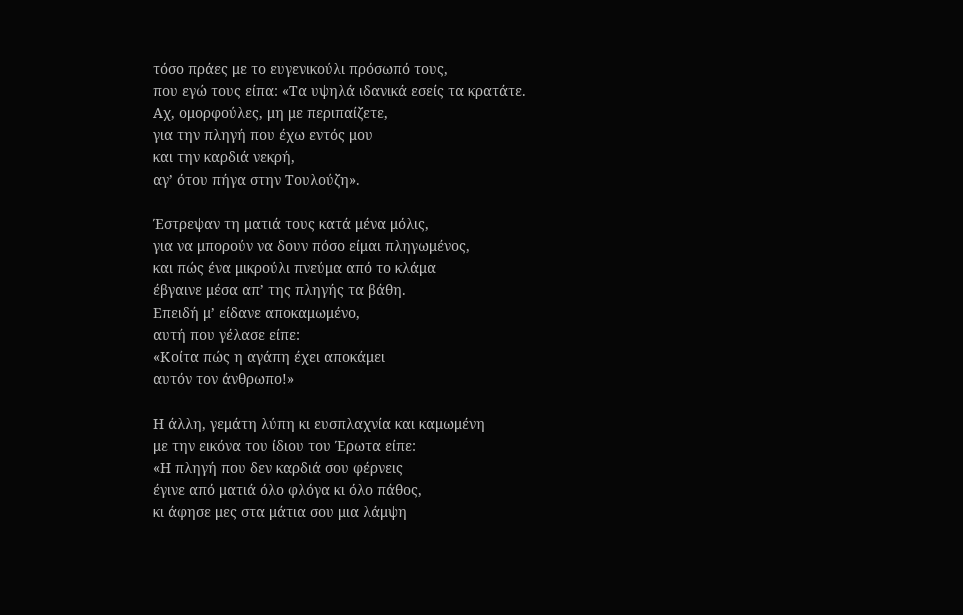τόσο πράες με το ευγενικούλι πρόσωπό τους,
που εγώ τους είπα: «Τα υψηλά ιδανικά εσείς τα κρατάτε.
Αχ, ομορφούλες, μη με περιπαίζετε,
για την πληγή που έχω εντός μου
και την καρδιά νεκρή,
αγ’ ότου πήγα στην Τουλούζη».

Έστρεψαν τη ματιά τους κατά μένα μόλις,
για να μπορούν να δουν πόσο είμαι πληγωμένος,
και πώς ένα μικρούλι πνεύμα από το κλάμα
έβγαινε μέσα απ’ της πληγής τα βάθη.
Επειδή μ’ είδανε αποκαμωμένο,
αυτή που γέλασε είπε:
«Κοίτα πώς η αγάπη έχει αποκάμει
αυτόν τον άνθρωπο!»

Η άλλη, γεμάτη λύπη κι ευσπλαχνία και καμωμένη
με την εικόνα του ίδιου του Έρωτα είπε:
«Η πληγή που δεν καρδιά σου φέρνεις
έγινε από ματιά όλο φλόγα κι όλο πάθος,
κι άφησε μες στα μάτια σου μια λάμψη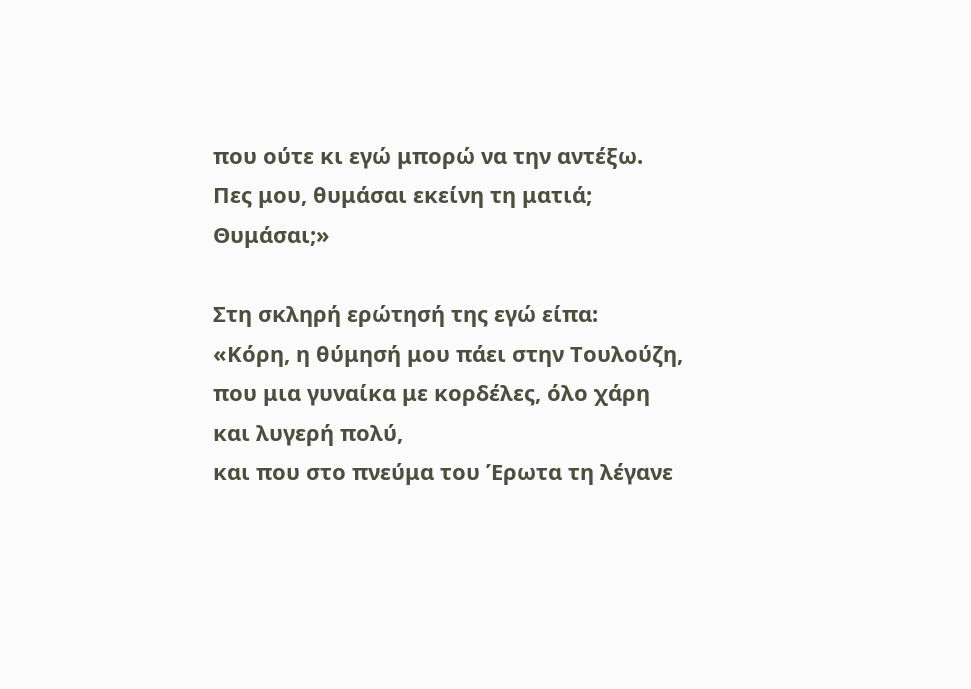που ούτε κι εγώ μπορώ να την αντέξω.
Πες μου, θυμάσαι εκείνη τη ματιά;
Θυμάσαι;»

Στη σκληρή ερώτησή της εγώ είπα:
«Κόρη, η θύμησή μου πάει στην Τουλούζη,
που μια γυναίκα με κορδέλες, όλο χάρη
και λυγερή πολύ,
και που στο πνεύμα του Έρωτα τη λέγανε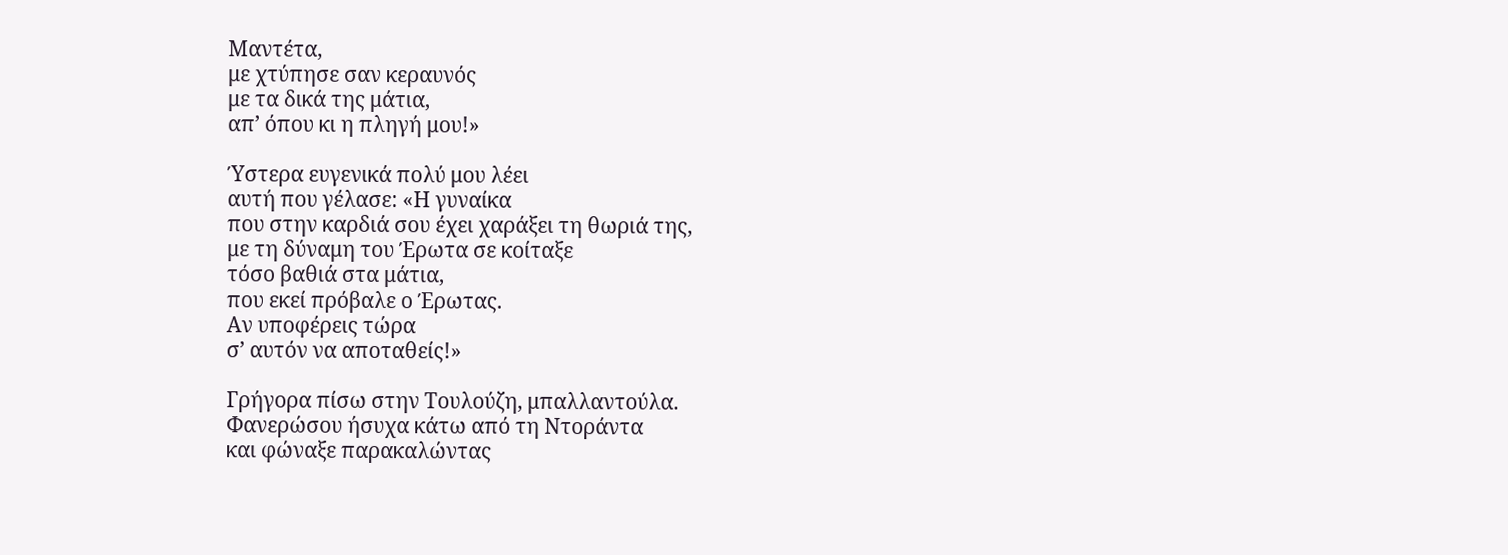Μαντέτα,
με χτύπησε σαν κεραυνός
με τα δικά της μάτια,
απ’ όπου κι η πληγή μου!»

Ύστερα ευγενικά πολύ μου λέει
αυτή που γέλασε: «Η γυναίκα
που στην καρδιά σου έχει χαράξει τη θωριά της,
με τη δύναμη του Έρωτα σε κοίταξε
τόσο βαθιά στα μάτια,
που εκεί πρόβαλε ο Έρωτας.
Αν υποφέρεις τώρα
σ’ αυτόν να αποταθείς!»

Γρήγορα πίσω στην Τουλούζη, μπαλλαντούλα.
Φανερώσου ήσυχα κάτω από τη Ντοράντα
και φώναξε παρακαλώντας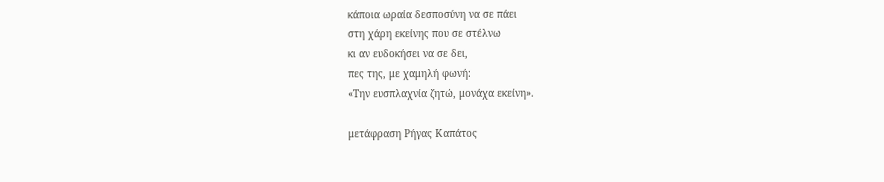κάποια ωραία δεσποσύνη να σε πάει
στη χάρη εκείνης που σε στέλνω
κι αν ευδοκήσει να σε δει,
πες της, με χαμηλή φωνή:
«Την ευσπλαχνία ζητώ, μονάχα εκείνη».

μετάφραση Ρήγας Καπάτος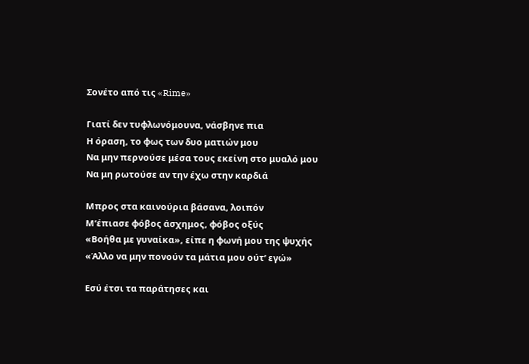Σονέτο από τις «Rime»

Γιατί δεν τυφλωνόμουνα, νάσβηνε πια
Η όραση, το φως των δυο ματιών μου
Να μην περνούσε μέσα τους εκείνη στο μυαλό μου
Να μη ρωτούσε αν την έχω στην καρδιά

Μπρος στα καινούρια βάσανα, λοιπόν
Μ’έπιασε φόβος άσχημος, φόβος οξύς
«Βοήθα με γυναίκα», είπε η φωνή μου της ψυχής
«Άλλο να μην πονούν τα μάτια μου ούτ’ εγώ»

Εσύ έτσι τα παράτησες και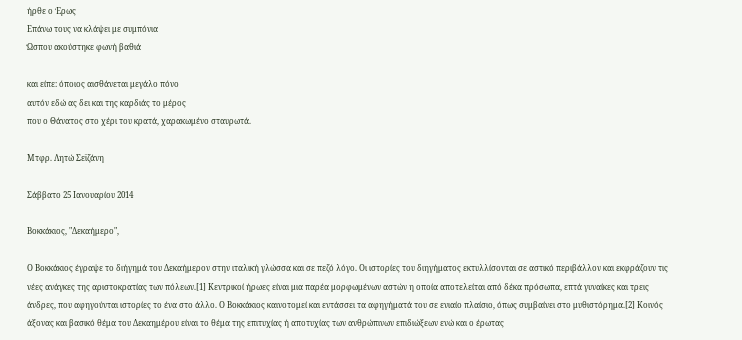ήρθε ο Έρως
Επάνω τους να κλάψει με συμπόνια
Ώσπου ακούστηκε φωνή βαθιά

και είπε: όποιος αισθάνεται μεγάλο πόνο
αυτόν εδώ ας δει και της καρδιάς το μέρος
που ο Θάνατος στο χέρι του κρατά, χαρακωμένο σταυρωτά.

Μτφρ. Λητώ Σεϊζάνη

Σάββατο 25 Ιανουαρίου 2014

Βοκκάκιος, "Δεκαήμερο",

Ο Βοκκάκιος έγραψε το διήγημά του Δεκαήμερον στην ιταλική γλώσσα και σε πεζό λόγο. Οι ιστορίες του διηγήματος εκτυλλίσονται σε αστικό περιβάλλον και εκφράζουν τις νέες ανάγκες της αριστοκρατίας των πόλεων.[1] Κεντρικοί ήρωες είναι μια παρέα μορφωμένων αστών η οποία αποτελείται από δέκα πρόσωπα, επτά γυναίκες και τρεις άνδρες, που αφηγούνται ιστορίες το ένα στο άλλο. Ο Βοκκάκιος καινοτομεί και εντάσσει τα αφηγήματά του σε ενιαίο πλαίσιο, όπως συμβαίνει στο μυθιστόρημα.[2] Κοινός άξονας και βασικό θέμα του Δεκαημέρου είναι το θέμα της επιτυχίας ή αποτυχίας των ανθρώπινων επιδιώξεων ενώ και ο έρωτας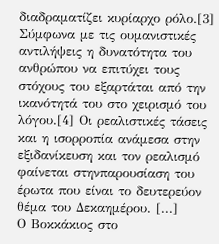διαδραματίζει κυρίαρχο ρόλο.[3] Σύμφωνα με τις ουμανιστικές αντιλήψεις η δυνατότητα του ανθρώπου να επιτύχει τους στόχους του εξαρτάται από την ικανότητά του στο χειρισμό του λόγου.[4] Οι ρεαλιστικές τάσεις και η ισορροπία ανάμεσα στην εξιδανίκευση και τον ρεαλισμό φαίνεται στηνπαρουσίαση του έρωτα που είναι το δευτερεύον θέμα του Δεκαημέρου. [...]
Ο Βοκκάκιος στο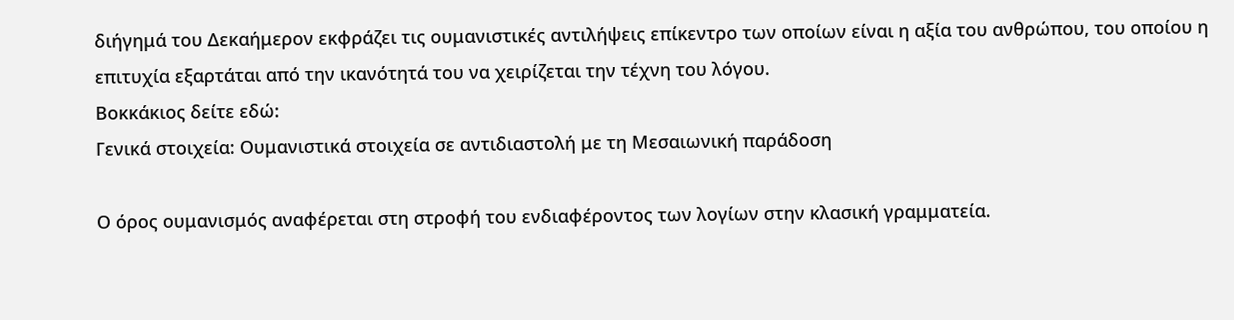διήγημά του Δεκαήμερον εκφράζει τις ουμανιστικές αντιλήψεις επίκεντρο των οποίων είναι η αξία του ανθρώπου, του οποίου η επιτυχία εξαρτάται από την ικανότητά του να χειρίζεται την τέχνη του λόγου.
Βοκκάκιος δείτε εδώ:
Γενικά στοιχεία: Ουμανιστικά στοιχεία σε αντιδιαστολή με τη Μεσαιωνική παράδοση

Ο όρος ουμανισμός αναφέρεται στη στροφή του ενδιαφέροντος των λογίων στην κλασική γραμματεία.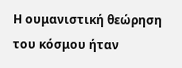Η ουμανιστική θεώρηση του κόσμου ήταν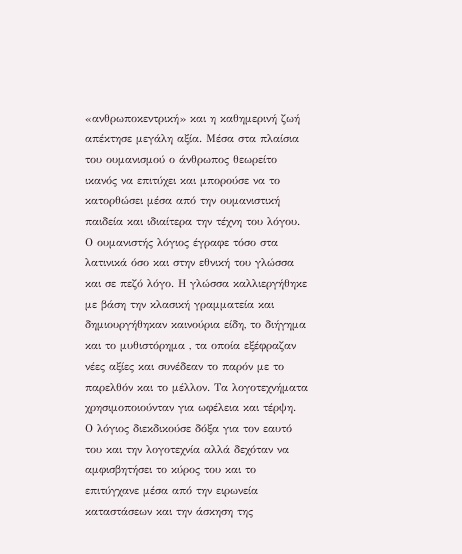«ανθρωποκεντρική» και η καθημερινή ζωή απέκτησε μεγάλη αξία. Μέσα στα πλαίσια του ουμανισμού ο άνθρωπος θεωρείτο ικανός να επιτύχει και μπορούσε να το κατορθώσει μέσα από την ουμανιστική παιδεία και ιδιαίτερα την τέχνη του λόγου.
Ο ουμανιστής λόγιος έγραφε τόσο στα λατινικά όσο και στην εθνική του γλώσσα και σε πεζό λόγο. Η γλώσσα καλλιεργήθηκε με βάση την κλασική γραμματεία και δημιουργήθηκαν καινούρια είδη, το διήγημα και το μυθιστόρημα , τα οποία εξέφραζαν νέες αξίες και συνέδεαν το παρόν με το παρελθόν και το μέλλον. Τα λογοτεχνήματα χρησιμοποιούνταν για ωφέλεια και τέρψη.
Ο λόγιος διεκδικούσε δόξα για τον εαυτό του και την λογοτεχνία αλλά δεχόταν να αμφισβητήσει το κύρος του και το επιτύγχανε μέσα από την ειρωνεία καταστάσεων και την άσκηση της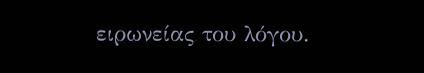ειρωνείας του λόγου.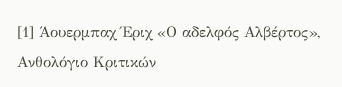[1] Άουερμπαχ Έριχ «Ο αδελφός Αλβέρτος», Ανθολόγιο Κριτικών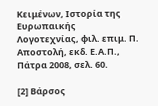Κειμένων, Ιστορία της Ευρωπαικής Λογοτεχνίας, φιλ. επιμ. Π. Αποστολή, εκδ. Ε.Α.Π., Πάτρα 2008, σελ. 60.

[2] Βάρσος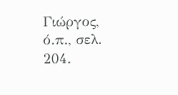Γιώργος, ό.π., σελ. 204.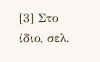[3] Στο ίδιο, σελ.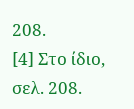208.
[4] Στο ίδιο, σελ. 208.